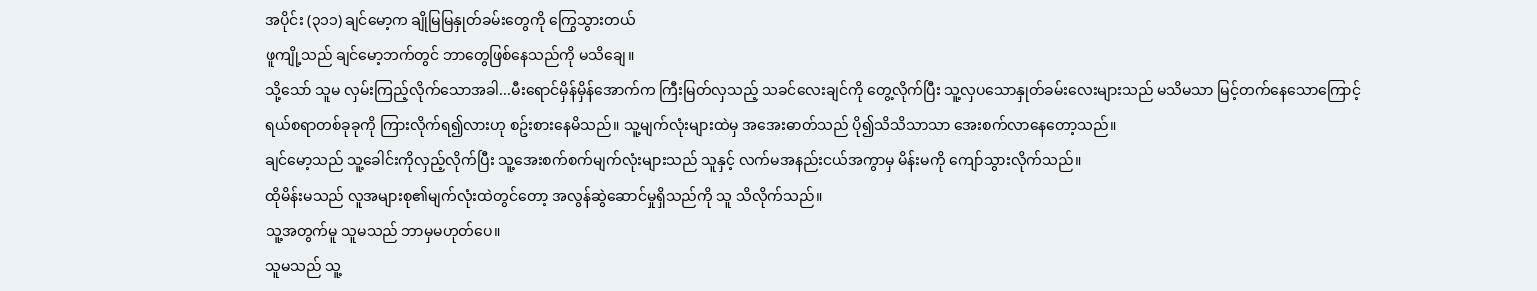အပိုင်း (၃၁၁) ချင်မော့က ချိုမြမြနှုတ်ခမ်းတွေကို ကြွေသွားတယ်
ဖူကျို့သည် ချင်မော့ဘက်တွင် ဘာတွေဖြစ်နေသည်ကို မသိချေ။
သို့သော် သူမ လှမ်းကြည့်လိုက်သောအခါ...မီးရောင်မှိန်မှိန်အောက်က ကြီးမြတ်လှသည့် သခင်လေးချင်ကို တွေ့လိုက်ပြီး သူ့လှပသောနှုတ်ခမ်းလေးများသည် မသိမသာ မြင့်တက်နေသောကြောင့် ရယ်စရာတစ်ခုခုကို ကြားလိုက်ရ၍လားဟု စဥ်းစားနေမိသည်။ သူ့မျက်လုံးများထဲမှ အအေးဓာတ်သည် ပို၍သိသိသာသာ အေးစက်လာနေတော့သည်။
ချင်မော့သည် သူ့ခေါင်းကိုလှည့်လိုက်ပြီး သူ့အေးစက်စက်မျက်လုံးများသည် သူနှင့် လက်မအနည်းငယ်အကွာမှ မိန်းမကို ကျော်သွားလိုက်သည်။
ထိုမိန်းမသည် လူအများစု၏မျက်လုံးထဲတွင်တော့ အလွန်ဆွဲဆောင်မှုရှိသည်ကို သူ သိလိုက်သည်။
သူ့အတွက်မူ သူမသည် ဘာမှမဟုတ်ပေ။
သူမသည် သူ့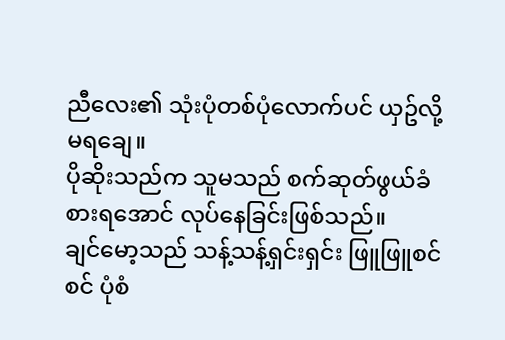ညီလေး၏ သုံးပုံတစ်ပုံလောက်ပင် ယှဥ်လို့မရချေ။
ပိုဆိုးသည်က သူမသည် စက်ဆုတ်ဖွယ်ခံစားရအောင် လုပ်နေခြင်းဖြစ်သည်။
ချင်မော့သည် သန့်သန့်ရှင်းရှင်း ဖြူဖြူစင်စင် ပုံစံ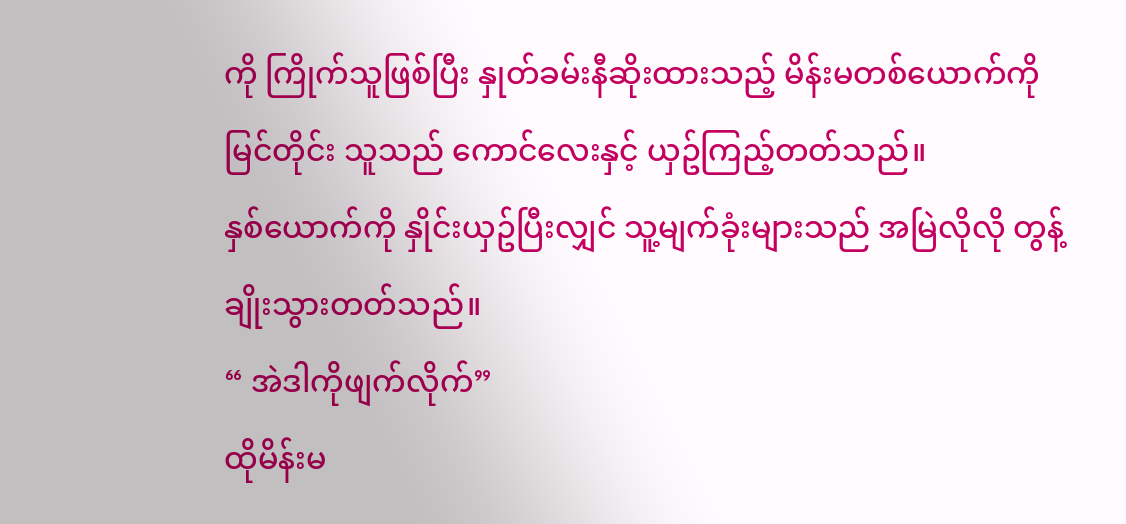ကို ကြိုက်သူဖြစ်ပြီး နှုတ်ခမ်းနီဆိုးထားသည့် မိန်းမတစ်ယောက်ကိုမြင်တိုင်း သူသည် ကောင်လေးနှင့် ယှဥ်ကြည့်တတ်သည်။
နှစ်ယောက်ကို နှိုင်းယှဥ်ပြီးလျှင် သူ့မျက်ခုံးများသည် အမြဲလိုလို တွန့်ချိုးသွားတတ်သည်။
“ အဲဒါကိုဖျက်လိုက်”
ထိုမိန်းမ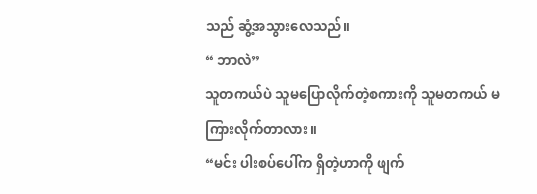သည် ဆွံ့အသွားလေသည်။
“ ဘာလဲ”
သူတကယ်ပဲ သူမပြောလိုက်တဲ့စကားကို သူမတကယ် မကြားလိုက်တာလား။
“မင်း ပါးစပ်ပေါ်က ရှိတဲ့ဟာကို ဖျက်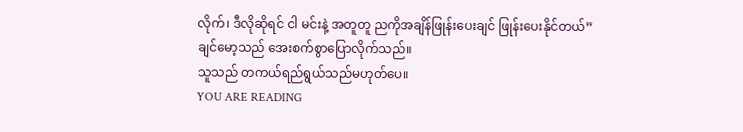လိုက်၊ ဒီလိုဆိုရင် ငါ မင်းနဲ့ အတူတူ ညကိုအချိန်ဖြုန်းပေးချင် ဖြုန်းပေးနိုင်တယ်”
ချင်မော့သည် အေးစက်စွာပြောလိုက်သည်။
သူသည် တကယ်ရည်ရွယ်သည်မဟုတ်ပေ။
YOU ARE READING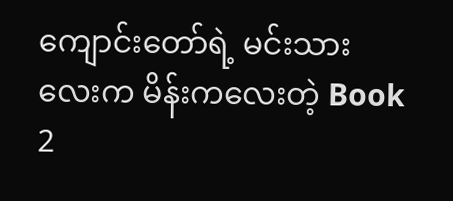ကျောင်းတော်ရဲ့ မင်းသားလေးက မိန်းကလေးတဲ့ Book 2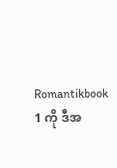Romantikbook 1 ကို ဒီအ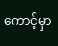ကောင့်မှာ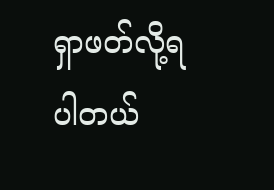ရှာဖတ်လို့ရပါတယ်